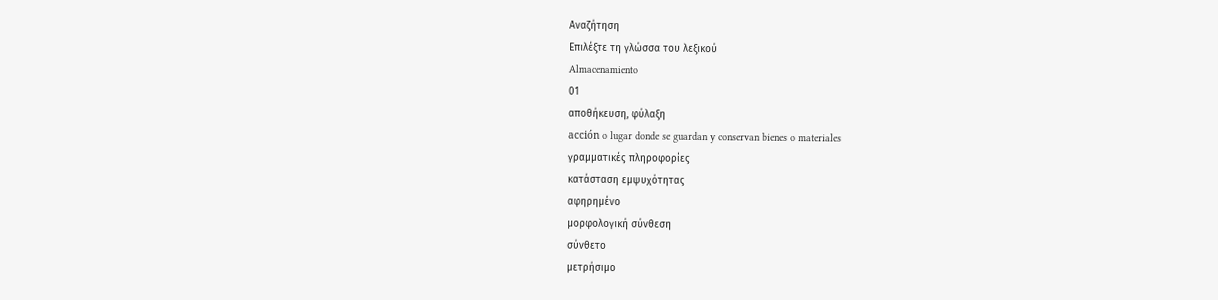Αναζήτηση
Επιλέξτε τη γλώσσα του λεξικού
Almacenamiento
01
αποθήκευση, φύλαξη
acción o lugar donde se guardan y conservan bienes o materiales
γραμματικές πληροφορίες
κατάσταση εμψυχότητας
αφηρημένο
μορφολογική σύνθεση
σύνθετο
μετρήσιμο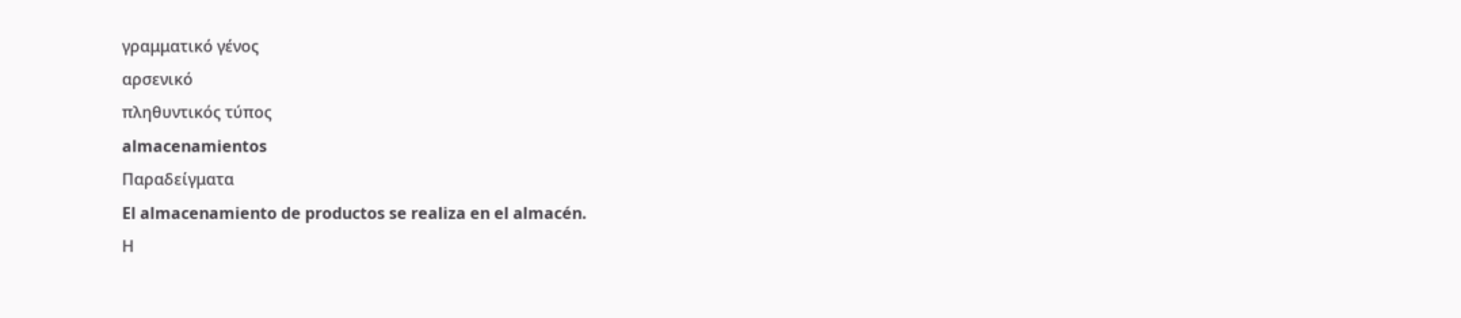γραμματικό γένος
αρσενικό
πληθυντικός τύπος
almacenamientos
Παραδείγματα
El almacenamiento de productos se realiza en el almacén.
Η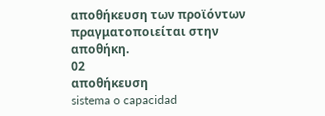αποθήκευση των προϊόντων πραγματοποιείται στην αποθήκη.
02
αποθήκευση
sistema o capacidad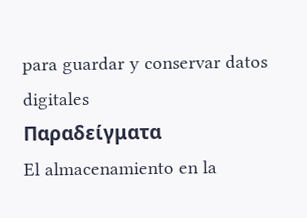para guardar y conservar datos digitales
Παραδείγματα
El almacenamiento en la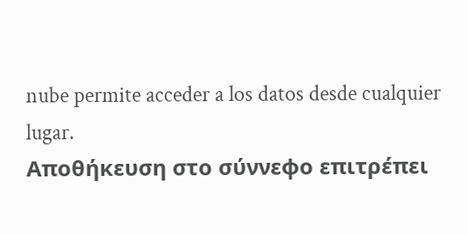nube permite acceder a los datos desde cualquier lugar.
Αποθήκευση στο σύννεφο επιτρέπει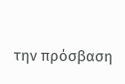την πρόσβαση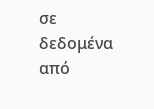σε δεδομένα από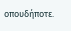οπουδήποτε.